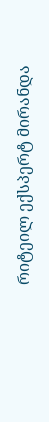რიტეილ ექსპერტ მირანდა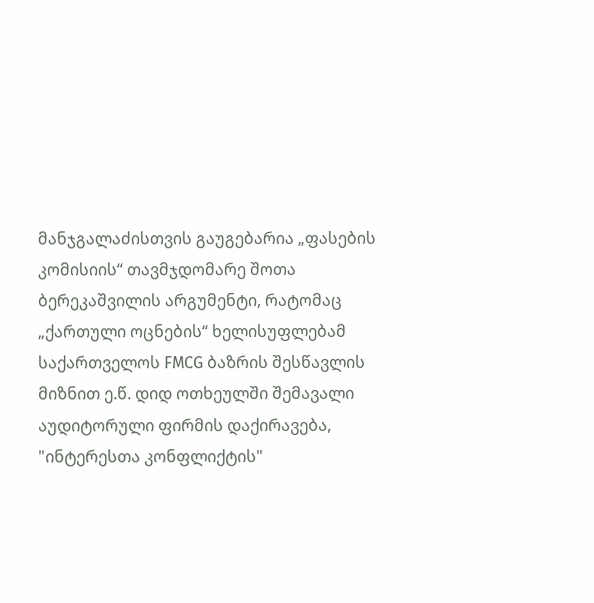მანჯგალაძისთვის გაუგებარია „ფასების კომისიის“ თავმჯდომარე შოთა ბერეკაშვილის არგუმენტი, რატომაც „ქართული ოცნების“ ხელისუფლებამ საქართველოს FMCG ბაზრის შესწავლის მიზნით ე.წ. დიდ ოთხეულში შემავალი აუდიტორული ფირმის დაქირავება, "ინტერესთა კონფლიქტის"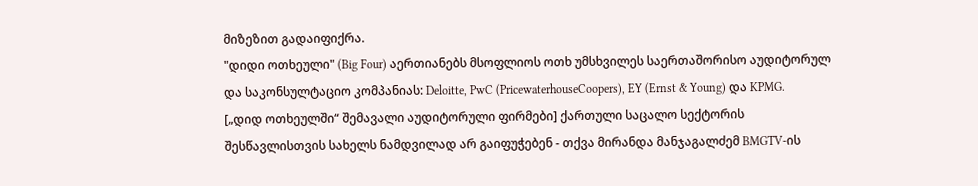მიზეზით გადაიფიქრა.
"დიდი ოთხეული" (Big Four) აერთიანებს მსოფლიოს ოთხ უმსხვილეს საერთაშორისო აუდიტორულ და საკონსულტაციო კომპანიას: Deloitte, PwC (PricewaterhouseCoopers), EY (Ernst & Young) და KPMG.
[„დიდ ოთხეულში“ შემავალი აუდიტორული ფირმები] ქართული საცალო სექტორის შესწავლისთვის სახელს ნამდვილად არ გაიფუჭებენ - თქვა მირანდა მანჯაგალძემ BMGTV-ის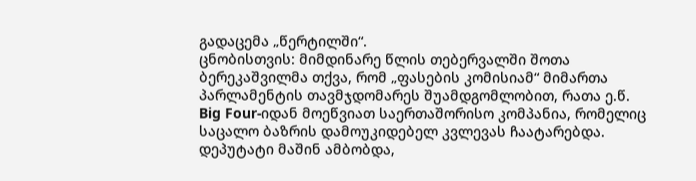გადაცემა „წერტილში“.
ცნობისთვის: მიმდინარე წლის თებერვალში შოთა ბერეკაშვილმა თქვა, რომ „ფასების კომისიამ“ მიმართა პარლამენტის თავმჯდომარეს შუამდგომლობით, რათა ე.წ. Big Four-იდან მოეწვიათ საერთაშორისო კომპანია, რომელიც საცალო ბაზრის დამოუკიდებელ კვლევას ჩაატარებდა. დეპუტატი მაშინ ამბობდა,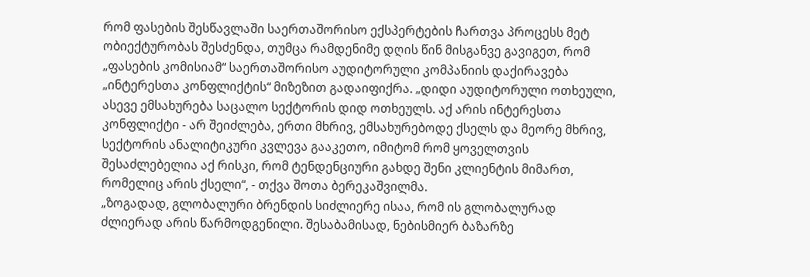რომ ფასების შესწავლაში საერთაშორისო ექსპერტების ჩართვა პროცესს მეტ ობიექტურობას შესძენდა, თუმცა რამდენიმე დღის წინ მისგანვე გავიგეთ, რომ „ფასების კომისიამ“ საერთაშორისო აუდიტორული კომპანიის დაქირავება „ინტერესთა კონფლიქტის“ მიზეზით გადაიფიქრა. „დიდი აუდიტორული ოთხეული, ასევე ემსახურება საცალო სექტორის დიდ ოთხეულს. აქ არის ინტერესთა კონფლიქტი - არ შეიძლება, ერთი მხრივ, ემსახურებოდე ქსელს და მეორე მხრივ, სექტორის ანალიტიკური კვლევა გააკეთო, იმიტომ რომ ყოველთვის შესაძლებელია აქ რისკი, რომ ტენდენციური გახდე შენი კლიენტის მიმართ, რომელიც არის ქსელი“, - თქვა შოთა ბერეკაშვილმა.
„ზოგადად, გლობალური ბრენდის სიძლიერე ისაა, რომ ის გლობალურად ძლიერად არის წარმოდგენილი. შესაბამისად, ნებისმიერ ბაზარზე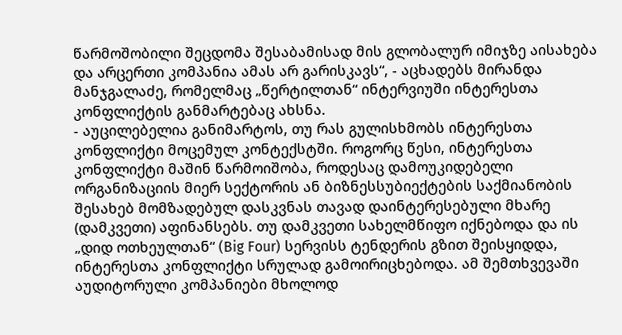წარმოშობილი შეცდომა შესაბამისად მის გლობალურ იმიჯზე აისახება და არცერთი კომპანია ამას არ გარისკავს“, - აცხადებს მირანდა მანჯგალაძე, რომელმაც „წერტილთან“ ინტერვიუში ინტერესთა კონფლიქტის განმარტებაც ახსნა.
- აუცილებელია განიმარტოს, თუ რას გულისხმობს ინტერესთა კონფლიქტი მოცემულ კონტექსტში. როგორც წესი, ინტერესთა კონფლიქტი მაშინ წარმოიშობა, როდესაც დამოუკიდებელი ორგანიზაციის მიერ სექტორის ან ბიზნესსუბიექტების საქმიანობის შესახებ მომზადებულ დასკვნას თავად დაინტერესებული მხარე (დამკვეთი) აფინანსებს. თუ დამკვეთი სახელმწიფო იქნებოდა და ის „დიდ ოთხეულთან“ (Big Four) სერვისს ტენდერის გზით შეისყიდდა, ინტერესთა კონფლიქტი სრულად გამოირიცხებოდა. ამ შემთხვევაში აუდიტორული კომპანიები მხოლოდ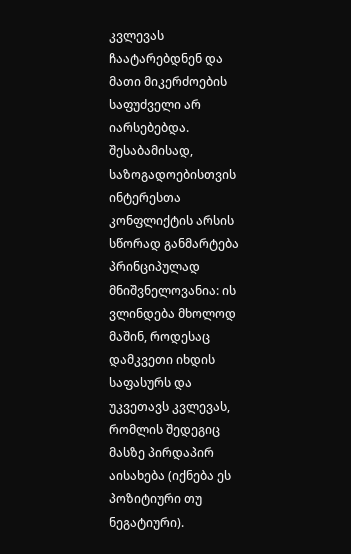კვლევას ჩაატარებდნენ და მათი მიკერძოების საფუძველი არ იარსებებდა. შესაბამისად, საზოგადოებისთვის ინტერესთა კონფლიქტის არსის სწორად განმარტება პრინციპულად მნიშვნელოვანია: ის ვლინდება მხოლოდ მაშინ, როდესაც დამკვეთი იხდის საფასურს და უკვეთავს კვლევას, რომლის შედეგიც მასზე პირდაპირ აისახება (იქნება ეს პოზიტიური თუ ნეგატიური).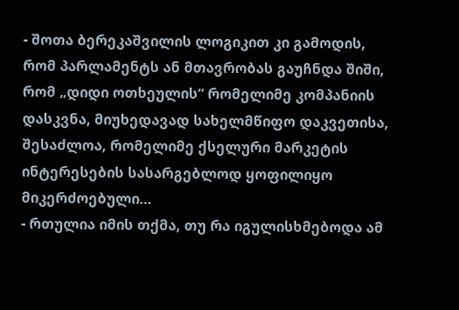- შოთა ბერეკაშვილის ლოგიკით კი გამოდის, რომ პარლამენტს ან მთავრობას გაუჩნდა შიში, რომ „დიდი ოთხეულის“ რომელიმე კომპანიის დასკვნა, მიუხედავად სახელმწიფო დაკვეთისა, შესაძლოა, რომელიმე ქსელური მარკეტის ინტერესების სასარგებლოდ ყოფილიყო მიკერძოებული...
- რთულია იმის თქმა, თუ რა იგულისხმებოდა ამ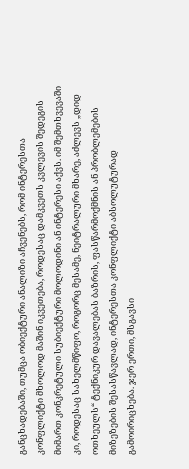განცხადებაში, თუმცა ობიექტური ანალიზი აჩვენებს, რომ ინტერესთა კონფლიქტი მხოლოდ მაშინ იკვეთება, როდესაც დამკვეთს კვლევის შედეგის მიმართ კონკრეტული სუბიექტური მოლოდინი ან ინტერესი აქვს. იმ შემთხვევაში კი, როდესაც სახელმწიფო, როგორც მესამე, ნეიტრალური მხარე, აძლევს „დიდ ოთხეულს“ ტექნიკურ დავალებას ბაზრის, ფასწარმოქმნის ან პრობლემების მიზეზების შესასწავლად, ინტერესთა კონფლიქტი აბსოლუტურად გამოირიცხება. ჯერ ერთი, მსგავსი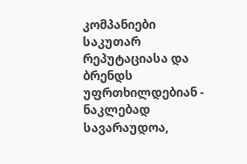კომპანიები საკუთარ რეპუტაციასა და ბრენდს უფრთხილდებიან - ნაკლებად სავარაუდოა,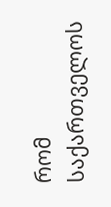რომ საქართველოს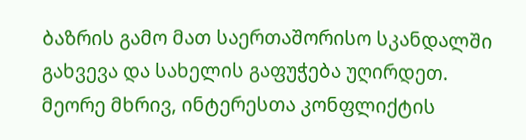ბაზრის გამო მათ საერთაშორისო სკანდალში გახვევა და სახელის გაფუჭება უღირდეთ. მეორე მხრივ, ინტერესთა კონფლიქტის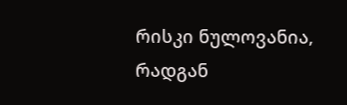რისკი ნულოვანია, რადგან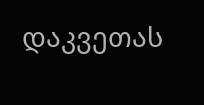დაკვეთას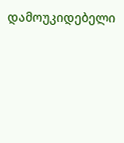დამოუკიდებელი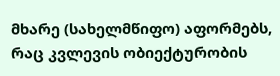მხარე (სახელმწიფო) აფორმებს, რაც კვლევის ობიექტურობის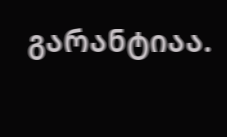გარანტიაა.